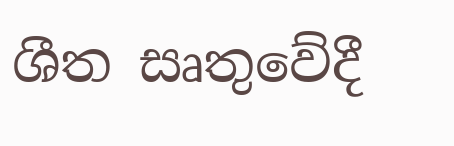ශීත සෘතුවේදී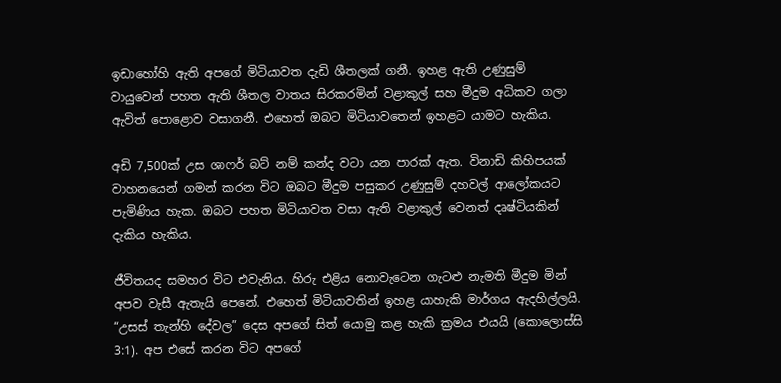ඉඩාහෝහි ඇති අපගේ මිටියාවත දැඩි ශීතලක් ගනී. ඉහළ ඇති උණුසුම් වායුවෙන් පහත ඇති ශීතල වාතය සිරකරමින් වළාකුල් සහ මීදුම අධිකව ගලා ඇවිත් පොළොව වසාගනී. එහෙත් ඔබට මිටියාවතෙන් ඉහළට යාමට හැකිය.

අඩි 7,500ක් උස ශාෆර් බට් නම් කන්ද වටා යන පාරක් ඇත. විනාඩි කිහිපයක් වාහනයෙන් ගමන් කරන විට ඔබට මීදුම පසුකර උණුසුම් දහවල් ආලෝකයට පැමිණිය හැක. ඔබට පහත මිටියාවත වසා ඇති වළාකුල් වෙනත් දෘෂ්ටියකින් දැකිය හැකිය.

ජීවිතයද සමහර විට එවැනිය. හිරු එළිය නොවැටෙන ගැටළු නැමති මීදුම මින් අපව වැසී ඇතැයි පෙනේ. එහෙත් මිටියාවතින් ඉහළ යාහැකි මාර්ගය ඇදහිල්ලයි. “උසස් තැන්හි දේවල” දෙස අපගේ සිත් යොමු කළ හැකි ක්‍රමය එයයි (කොලොස්සි 3:1). අප එසේ කරන විට අපගේ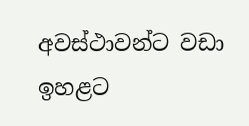අවස්ථාවන්ට වඩා ඉහළට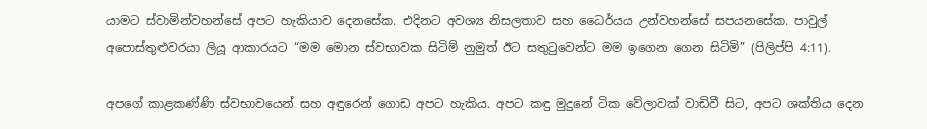යාමට ස්වාමින්වහන්සේ අපට හැකියාව දෙනසේක. එදිනට අවශ්‍ය නිසලතාව සහ ධෛර්යය උන්වහන්සේ සපයනසේක. පාවුල් අපොස්තුළුවරයා ලියූ ආකාරයට “මම මොන ස්වභාවක සිටිම් නුමුත් ඊට සතුටුවෙන්ට මම ඉගෙන ගෙන සිටිමි” (පිලිප්පි 4:11).

අපගේ කාළකණ්ණි ස්වභාවයෙන් සහ අඳුරෙන් ගොඩ අපට හැකිය. අපට කඳු මුදුනේ ටික වේලාවක් වාඩිවී සිට, අපට ශක්තිය දෙන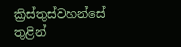ක්‍රිස්තුස්වහන්සේ තුළින්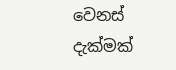වෙනස් දැක්මක්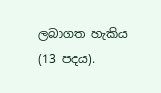ලබාගත හැකිය (13 පදය).